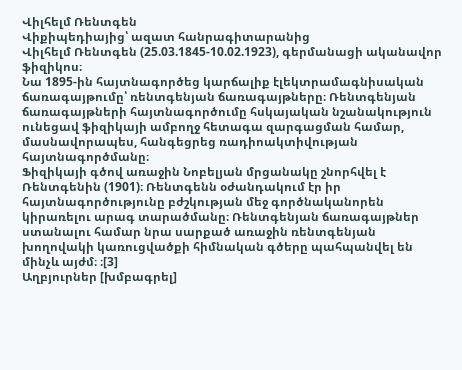Վիլհելմ Ռենտգեն
Վիքիպեդիայից՝ ազատ հանրագիտարանից
Վիլհելմ Ռենտգեն (25.03.1845-10.02.1923), գերմանացի ականավոր ֆիզիկոս։
Նա 1895-ին հայտնագործեց կարճալիք էլեկտրամագնիսական ճառագայթումը՝ ռենտգենյան ճառագայթները։ Ռենտգենյան ճառագայթների հայտնագործումը հսկայական նշանակություն ունեցավ ֆիզիկայի ամբողջ հետագա զարգացման համար, մասնավորապես, հանգեցրեց ռադիոակտիվության հայտնագործմանը։
Ֆիզիկայի գծով առաջին Նոբելյան մրցանակը շնորհվել է Ռենտգենին (1901)։ Ռենտգենն օժանդակում էր իր հայտնագործությունը բժշկության մեջ գործնականորեն կիրառելու արագ տարածմանը։ Ռենտգենյան ճառագայթներ ստանալու համար նրա սարքած առաջին ռենտգենյան խողովակի կառուցվածքի հիմնական գծերը պահպանվել են մինչև այժմ։ ։[3]
Աղբյուրներ [խմբագրել]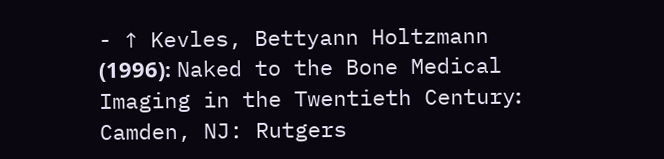- ↑ Kevles, Bettyann Holtzmann (1996)։ Naked to the Bone Medical Imaging in the Twentieth Century։ Camden, NJ: Rutgers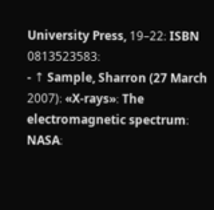University Press, 19–22։ ISBN 0813523583։
- ↑ Sample, Sharron (27 March 2007)։ «X-rays»։ The electromagnetic spectrum։ NASA։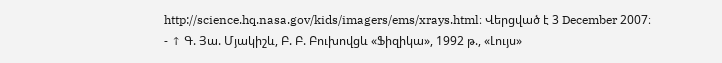http://science.hq.nasa.gov/kids/imagers/ems/xrays.html։ Վերցված է 3 December 2007։
- ↑ Գ. Յա. Մյակիշև, Բ. Բ. Բուխովցև «Ֆիզիկա», 1992 թ., «Լույս»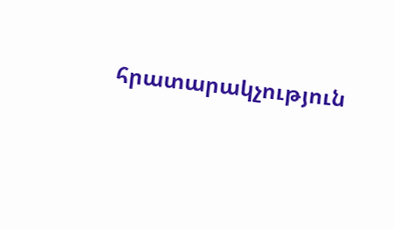հրատարակչություն